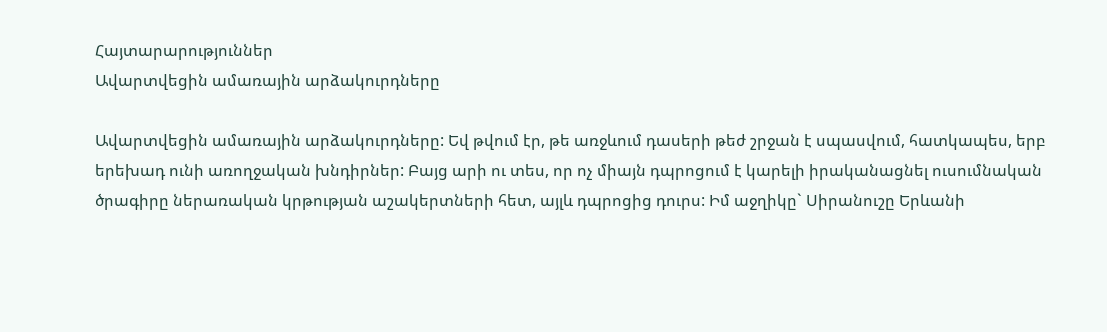Հայտարարություններ
Ավարտվեցին ամառային արձակուրդները

Ավարտվեցին ամառային արձակուրդները: Եվ թվում էր, թե առջևում դասերի թեժ շրջան է սպասվում, հատկապես, երբ երեխադ ունի առողջական խնդիրներ: Բայց արի ու տես, որ ոչ միայն դպրոցում է կարելի իրականացնել ուսումնական ծրագիրը ներառական կրթության աշակերտների հետ, այլև դպրոցից դուրս: Իմ աջղիկը` Սիրանուշը Երևանի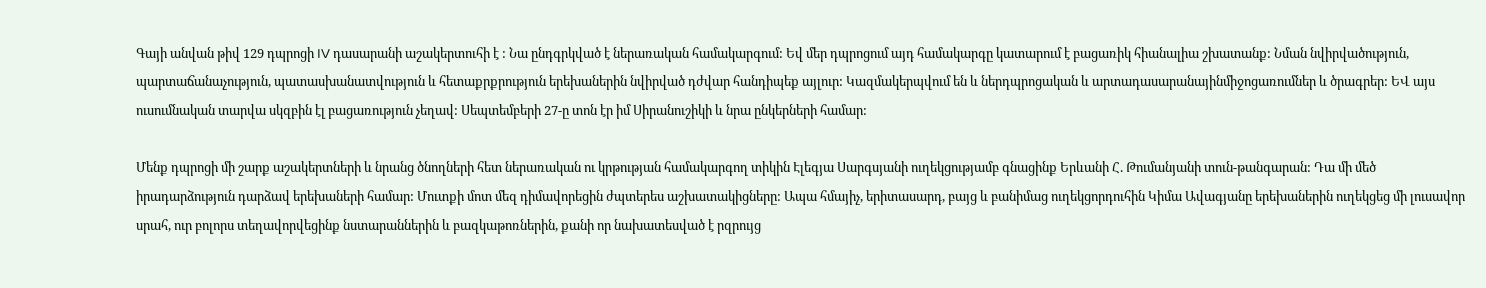Գայի անվան թիվ 129 դպրոցի IV դասարանի աշակերտուհի է : Նա ընդգրկված է ներառական համակարգում: Եվ մեր դպրոցում այդ համակարգը կատարում է բացառիկ հիանալիա շխատանք: Նման նվիրվածություն, պարտաճանաչություն, պատասխանատվություն և հետաքրքրություն երեխաներին նվիրված դժվար հանդիպեք այլուր: Կազմակերպվում են և ներդպրոցական և արտադասարանայինմիջոցառումներ և ծրագրեր: ԵՎ այս ուսումնական տարվա սկզբին էլ բացառություն չեղավ: Սեպտեմբերի 27-ը տոն էր իմ Սիրանուշիկի և նրա ընկերների համար:

Մենք դպրոցի մի շարք աշակերտների և նրանց ծնողների հետ ներառական ու կրթության համակարգող տիկին Էլեգյա Սարգսյանի ուղեկցությամբ գնացինք Երևանի Հ. Թումանյանի տուն-թանգարան: Դա մի մեծ իրադարձություն դարձավ երեխաների համար: Մուտքի մոտ մեզ դիմավորեցին ժպտերես աշխատակիցները: Ապա հմայիչ, երիտասարդ, բայց և բանիմաց ուղեկցորդուհին Կիմա Ավագյանը երեխաներին ուղեկցեց մի լուսավոր սրահ, ուր բոլորս տեղավորվեցինք նստարաններին և բազկաթոռներին, քանի որ նախատեսված է րզրույց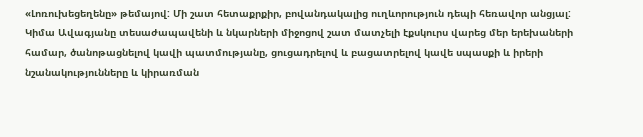«Լոռուխեցեղենը» թեմայով: Մի շատ հետաքրքիր, բովանդակալից ուղևորություն դեպի հեռավոր անցյալ: Կիմա Ավագյանը տեսաժապավենի և նկարների միջոցով շատ մատչելի էքսկուրս վարեց մեր երեխաների համար, ծանոթացնելով կավի պատմությանը, ցուցադրելով և բացատրելով կավե սպասքի և իրերի նշանակությունները և կիրառման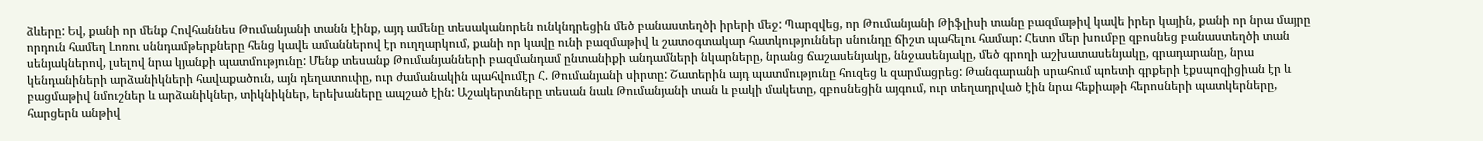ձևերը: Եվ, քանի որ մենք Հովհաննես Թումանյանի տանն էինք, այդ ամենը տեսականորեն ունկնդրեցին մեծ բանաստեղծի իրերի մեջ: Պարզվեց, որ Թումանյանի Թիֆլիսի տանը բազմաթիվ կավե իրեր կային, քանի որ նրա մայրը որդուն համեղ Լոռու սննդամթերքները հենց կավե ամաններով էր ուղղարկում, քանի որ կավը ունի բազմաթիվ և շատօգտակար հատկություններ սնունդը ճիշտ պահելու համար: Հետո մեր խումբը զբոսնեց բանաստեղծի տան սենյակներով, լսելով նրա կյանքի պատմությունը: Մենք տեսանք Թումանյանների բազմանդամ ընտանիքի անդամների նկարները, նրանց ճաշասենյակը, ննջասենյակը, մեծ գրողի աշխատասենյակը, գրադարանը, նրա կենդանիների արձանիկների հավաքածուն, այն դեղատուփը, ուր ժամանակին պահվումէր Հ. Թումանյանի սիրտը: Շատերին այդ պատմությունը հուզեց և զարմացրեց: Թանգարանի սրահում պոետի գրքերի էքսպոզիցիան էր և բացմաթիվ նմուշներ և արձանիկներ, տիկնիկներ, երեխաները ապշած էին: Աշակերտները տեսան նաև Թումանյանի տան և բակի մակետը, զբոսնեցին այգում, ուր տեղադրված էին նրա հեքիաթի հերոսների պատկերները, հարցերն անթիվ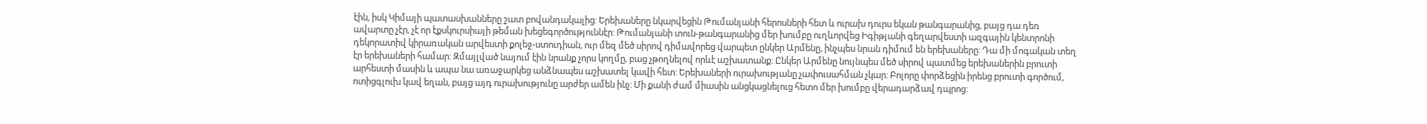էին, իսկ Կիմայի պատասխանները շատ բովանդակալից: Երեխաները նկարվեցին Թումանյանի հերոսների հետ և ուրախ դուրս եկան թանգարանից, բայց դա դեռ ավարտը չէր, չէ որ էքսկուրսիայի թեման խեցեգործություննէր: Թումանյանի տուն-թանգարանից մեր խումբը ուղևորվեց Իգիթյանի գեղարվեստի ազգային կենտրոնի դեկորատիվ կիրառական արվեստի քոլեջ-ստուդիան, ուր մեզ մեծ սիրով դիմավորեց վարպետ ընկեր Արմենը, ինչպես նրան դիմում են երեխաները: Դա մի մոգական տեղ էր երեխաների համար: Զմայլված նայում էին նրանք չորս կողմը, բաց չթողնելով որևէ աշխատանք: Ընկեր Արմենը նույնպես մեծ սիրով պատմեց երեխաներին բրուտի արհեստի մասին և ապա նա առաջարկեց անձնապես աշխատել կավի հետ: Երեխաների ուրախությանը չափուսահման չկար: Բոլորը փորձեցին իրենց բրուտի գործում, ոտիցգլուխ կավ եղան, բայց այդ ուրախությունը արժեր ամեն ինչ: Մի քանի ժամ միասին անցկացնելուց հետո մեր խումբը վերադարձավ դպրոց: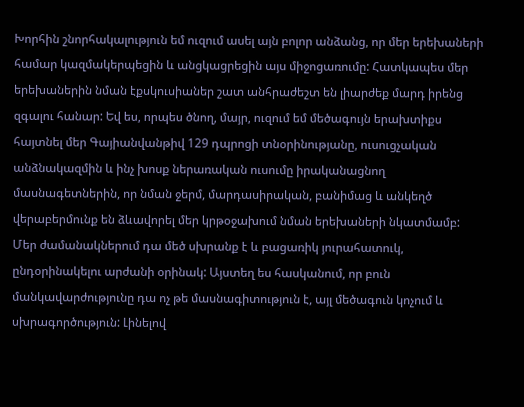Խորհին շնորհակալություն եմ ուզում ասել այն բոլոր անձանց, որ մեր երեխաների համար կազմակերպեցին և անցկացրեցին այս միջոցառումը: Հատկապես մեր երեխաներին նման էքսկուսիաներ շատ անհրաժեշտ են լիարժեք մարդ իրենց զգալու հանար: Եվ ես, որպես ծնող, մայր, ուզում եմ մեծագույն երախտիքս հայտնել մեր Գայիանվանթիվ 129 դպրոցի տնօրինությանը, ուսուցչական անձնակազմին և ինչ խոսք ներառական ուսումը իրականացնող մասնագետներին, որ նման ջերմ, մարդասիրական, բանիմաց և անկեղծ վերաբերմունք են ձևավորել մեր կրթօջախում նման երեխաների նկատմամբ: Մեր ժամանակներում դա մեծ սխրանք է և բացառիկ յուրահատուկ, ընդօրինակելու արժանի օրինակ: Այստեղ ես հասկանում, որ բուն մանկավարժությունը դա ոչ թե մասնագիտություն է, այլ մեծագուն կոչում և սխրագործություն: Լինելով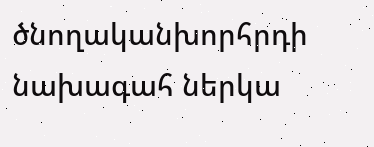ծնողականխորհրդի նախագահ ներկա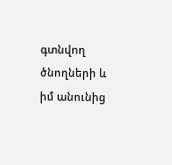գտնվող ծնողների և իմ անունից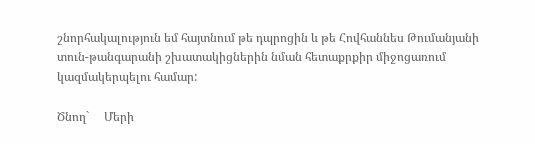շնորհակալություն եմ հայտնում թե դպրոցին և թե Հովհաննես Թումանյանի տուն-թանգարանի շխատակիցներին նման հետաքրքիր միջոցառում կազմակերպելու համար:

Ծնող`     Մերի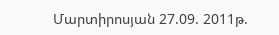Մարտիրոսյան 27.09. 2011թ.